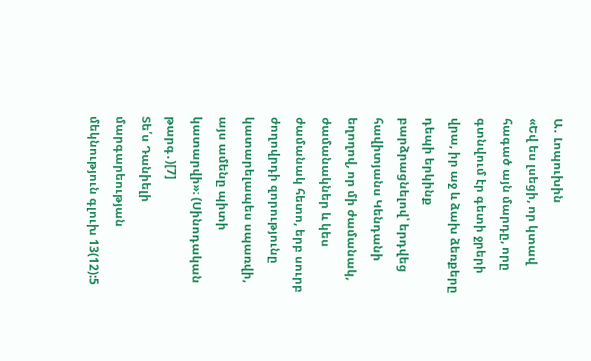Ա․ Լոպուխին
«Եվ ես լսեցի, որ կտավ հագած այն մարդը, որը գտնվում էր գետի ջրերի վրա, իր աջ և ձախ ձեռքերը դեպի երկինք բարձրացնելով՝ երդվեց հավիտյանս Կենդանի եղողով, որ մի ժամանակ, ժամանակներ և կես ժամանակ հետո, երբ սուրբ ժողովրդի զորությունը կատարելապես սպառվի, այս ամենը պիտի կատարվի»։ (Սինոդական թարգ․)[7]
Տե՛ս Դանիելի մարգարեության մեկնություն գլուխ 13(12):5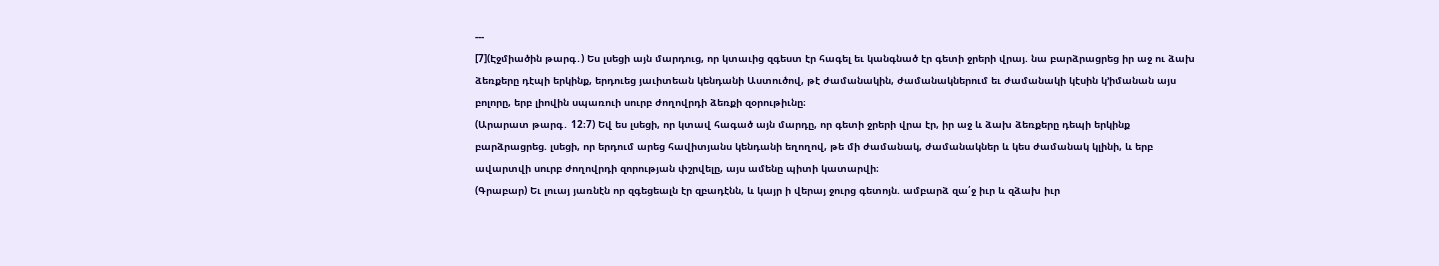---
[7](Էջմիածին թարգ․) Ես լսեցի այն մարդուց, որ կտաւից զգեստ էր հագել եւ կանգնած էր գետի ջրերի վրայ. նա բարձրացրեց իր աջ ու ձախ ձեռքերը դէպի երկինք, երդուեց յաւիտեան կենդանի Աստուծով, թէ ժամանակին, ժամանակներում եւ ժամանակի կէսին կ՚իմանան այս բոլորը, երբ լիովին սպառուի սուրբ ժողովրդի ձեռքի զօրութիւնը։
(Արարատ թարգ․ 12։7) Եվ ես լսեցի, որ կտավ հագած այն մարդը, որ գետի ջրերի վրա էր, իր աջ և ձախ ձեռքերը դեպի երկինք բարձրացրեց. լսեցի, որ երդում արեց հավիտյանս կենդանի եղողով, թե մի ժամանակ, ժամանակներ և կես ժամանակ կլինի, և երբ ավարտվի սուրբ ժողովրդի զորության փշրվելը, այս ամենը պիտի կատարվի։
(Գրաբար) Եւ լուայ յառնէն որ զգեցեալն էր զբադէնն, և կայր ի վերայ ջուրց գետոյն. ամբարձ զա՛ջ իւր և զձախ իւր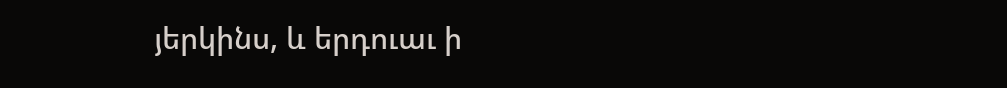յերկինս, և երդուաւ ի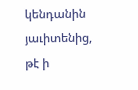կենդանին յաւիտենից, թէ ի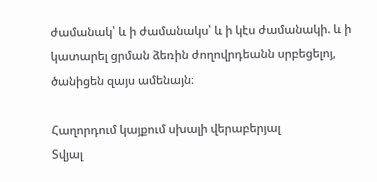ժամանակ՝ և ի ժամանակս՝ և ի կէս ժամանակի. և ի կատարել ցրման ձեռին ժողովրդեանն սրբեցելոյ, ծանիցեն զայս ամենայն։

Հաղորդում կայքում սխալի վերաբերյալ
Տվյալ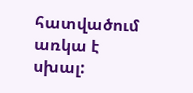հատվածում առկա է սխալ: